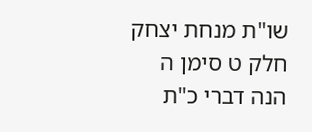שו"ת מנחת יצחק חלק ט סימן ה
הנה דברי כ"ת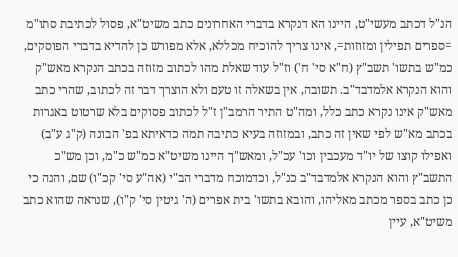הנ"ל דכתב מעשי"ט, היינו הא דנקרא בדברי האחרונים כתב משיט"א, פסול לכתיבת סתו"מ =ספרים תפילין ומזוזות=, אינו צריך להוכיח מכללא, אלא מפורש כן להדיא בדברי הפוסקים, כמ"ש בתשו' תשב"ץ (ח"א סי' ח') וז"ל עוד שאלת מהו לכתוב מזוזה בכתב הנקרא מאש"ק והוא הנקרא אלמדבד"ב. תשובה, אין בשאלה זו טעם ולא הוצרך דבר זה לכתוב, שהרי כתב מאש"ק אינו נקרא כתב כלל, ומה"ט התיר הרמב"ן ז"ל לכתוב פסוקים בלא שרטוט באגרות בכתב מא"ש לפי שאין זה כתב, ובמזוזה בעיא כתיבה תמה כדאיתא בפ' הבונה (ק"ג ע"ב) ואפילו קוצו של יו"ד מעכבין וכו' עכ"ל, ומאש"ך היינו משיט"א כמ"ש כ"מ, וכן מש"כ התשב"ץ והוא הנקרא אלמדבד"ב כנ"ל, וכדמוכח מדברי הב"י (אה"ע סי' קכ"ו) שם, והנה כי כן כתב בספר מכתב מאליהו, והובא בתשו' בית אפרים (ה' גיטין סי' ק"ו), שנראה שהוא כתב משיט"א, עיין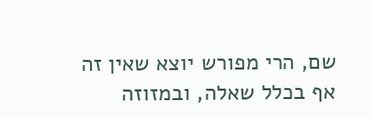שם, הרי מפורש יוצא שאין זה אף בכלל שאלה, ובמזוזה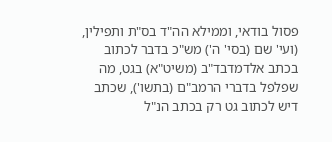פסול בודאי, וממילא הה"ד בס"ת ותפילין, (ועי' שם (בסי' ה') מש"כ בדבר לכתוב בכתב אלדמדבד"ב (משיט"א) בגט, מה שפלפל בדברי הרמב"ם (בתשו'), שכתב דיש לכתוב גט רק בכתב הנ"ל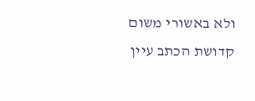ולא באשורי משום קדושת הכתב עיין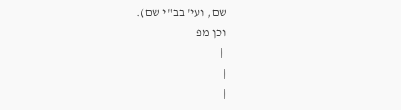שם, ועי' בב"י שם).
וכן מפ
 |
|
|